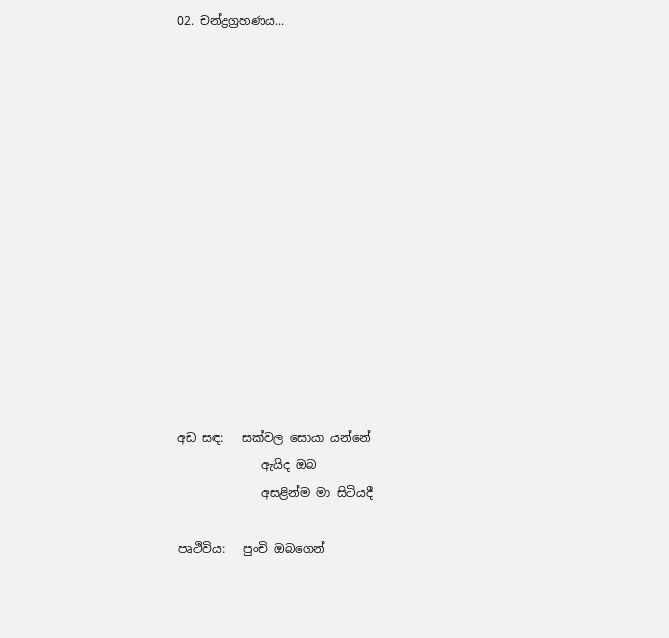02. චන්ද්‍රග්‍රහණය...














අඩ සඳ:   සක්වල සොයා යන්නේ
              ඇයිද ඔබ
              අසළින්ම මා සිටියදී

පෘථිවිය:   පුංචි ඔබගෙන්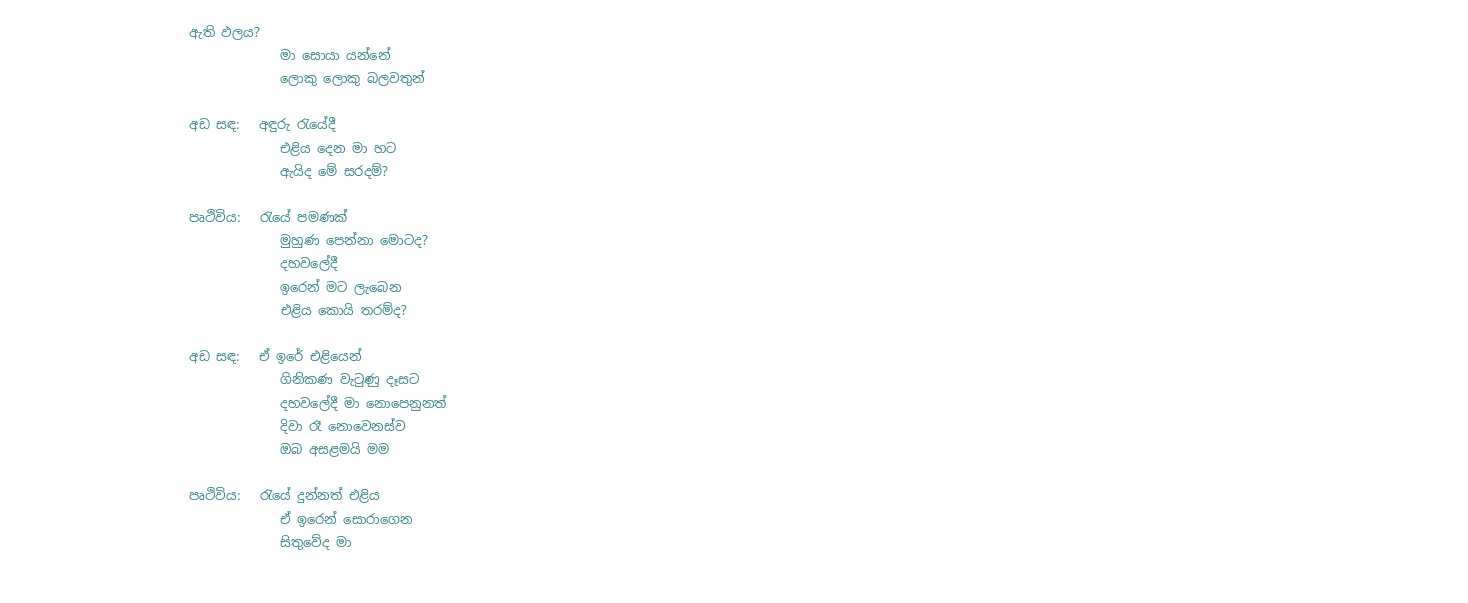ඇති ඵලය?
              මා සොයා යන්නේ
              ලොකු ලොකු බලවතුන්

අඩ සඳ:   අඳුරු රැයේදී
              එළිය දෙන මා හට
              ඇයිද මේ සරදම්?

පෘථිවිය:   රැයේ පමණක්
              මුහුණ පෙන්නා මොටද?
              දහවලේදී
              ඉරෙන් මට ලැබෙන
              එළිය කොයි තරම්ද?

අඩ සඳ:   ඒ ඉරේ එළියෙන්
              ගිනිකණ වැටුණු දෑසට
              දහවලේදී මා නොපෙනුනත්
              දිවා රෑ නොවෙනස්ව
              ඔබ අසළමයි මම

පෘථිවිය:   රැයේ දුන්නත් එළිය
              ඒ ඉරෙන් සොරාගෙන
              සිතුවේද මා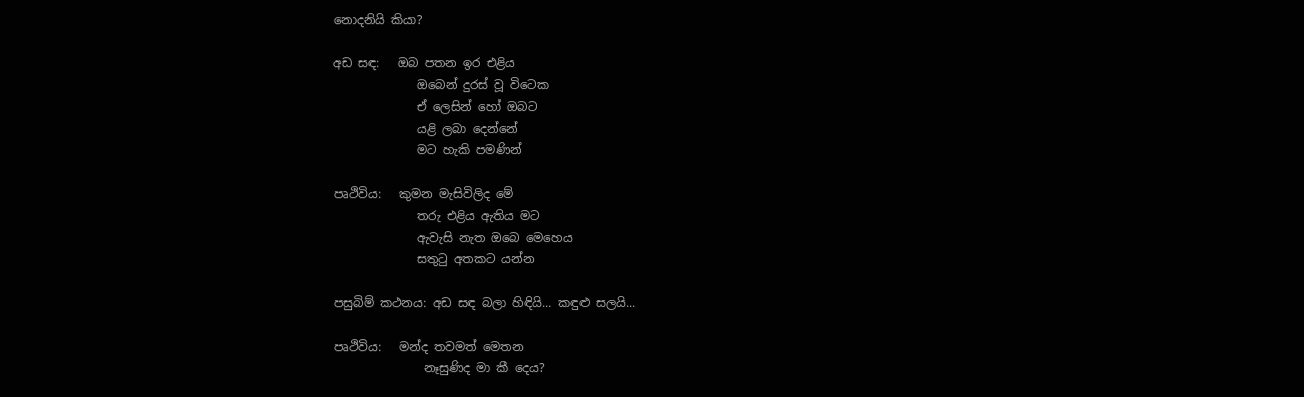නොදනියි කියා?

අඩ සඳ:   ඔබ පතන ඉර එළිය
              ඔබෙන් දුරස් වූ විටෙක
              ඒ ලෙසින් හෝ ඔබට
              යළි ලබා දෙන්නේ
              මට හැකි පමණින්

පෘථිවිය:   කුමන මැසිවිලිද මේ
              තරු එළිය ඇතිය මට
              ඇවැසි නැත ඔබෙ මෙහෙය
              සතුටු අතකට යන්න

පසුබිම් කථනය: අඩ සඳ බලා හිඳියි... කඳුළු සලයි...

පෘථිවිය:   මන්ද තවමත් මෙතන
               නෑසුණිද මා කී දෙය?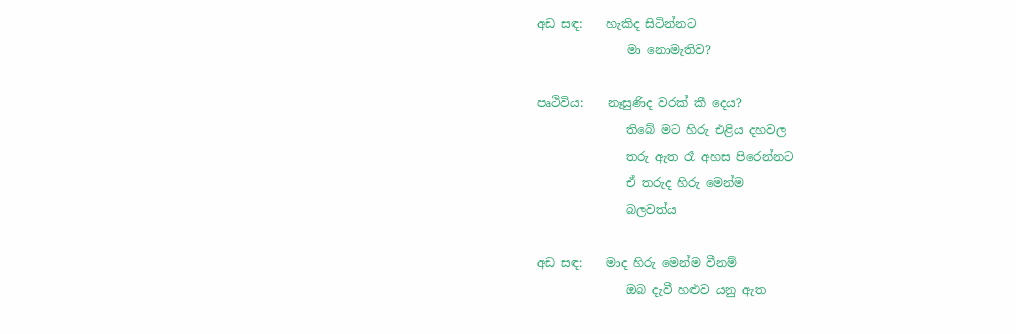අඩ සඳ:    හැකිද සිටින්නට
               මා නොමැතිව?

පෘථිවිය:    නෑසුණිද වරක් කී දෙය?
               තිබේ මට හිරු එළිය දහවල
               තරු ඇත රෑ අහස පිරෙන්නට
               ඒ තරුද හිරු මෙන්ම
               බලවත්ය

අඩ සඳ:    මාද හිරු මෙන්ම වීනම්
               ඔබ දැවී හළුව යනු ඇත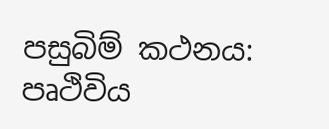පසුබිම් කථනය: පෘථිවිය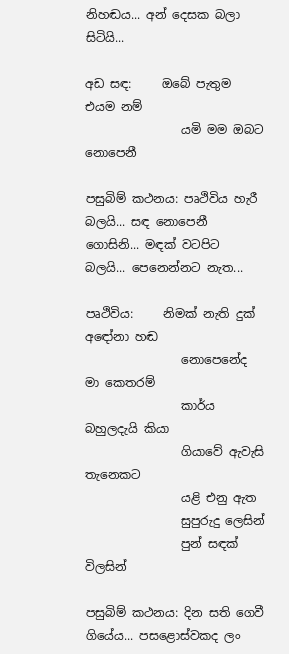නිහඬය... අන් දෙසක බලා සිටියි...

අඩ සඳ:     ඔබේ පැතුම එයම නම්
                යමි මම ඔබට නොපෙනී

පසුබිම් කථනය: පෘථිවිය හැරී බලයි... සඳ නොපෙනී ගොසිනි... මඳක් වටපිට බලයි... පෙනෙන්නට නැත...

පෘථිවිය:     නිමක් නැති දුක් අඳෝනා හඬ
                නොපෙනේද මා කෙතරම්
                කාර්ය බහුලදැයි කියා
                ගියාවේ ඇවැසි තැනෙකට
                යළි එනු ඇත
                සුපුරුදු ලෙසින්
                පුන් සඳක් විලසින්

පසුබිම් කථනය: දින සති ගෙවී ගියේය... පසළොස්වකද ලං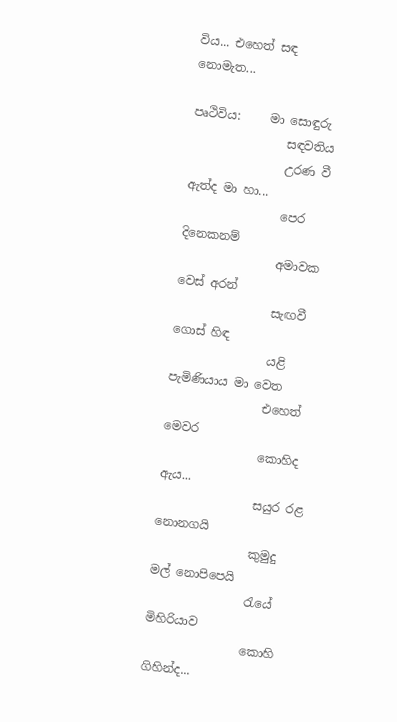විය... එහෙත් සඳ නොමැත...

පෘථිවිය:     මා සොඳුරු
                සඳවතිය
                උරණ වී ඇත්ද මා හා...
                පෙර දිනෙකනම්
                අමාවක වෙස් අරන්
                සැඟවී ගොස් හිඳ
                යළි පැමිණියාය මා වෙත
                එහෙත් මෙවර
                කොහිද ඇය...
                සයුර රළ නොනගයි
                කුමුදු මල් නොපිපෙයි
                රැයේ මිහිරියාව
                කොහි ගිහින්ද...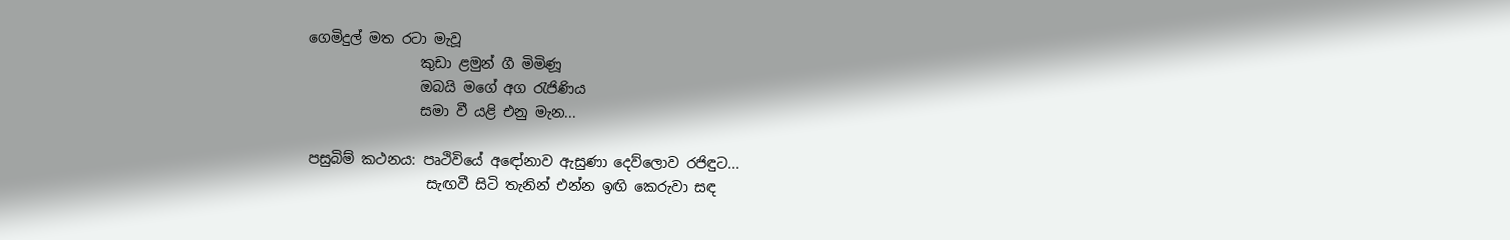ගෙමිදුල් මත රටා මැවූ
                කුඩා ළමුන් ගී මිමිණූ
                ඔබයි මගේ අග රැජිණිය
                සමා වී යළි එනු මැන...

පසුබිම් කථනය: පෘථිවියේ අඳෝනාව ඇසුණා දෙව්ලොව රජිඳුට...
                 සැඟවී සිටි තැනින් එන්න ඉඟි කෙරුවා සඳ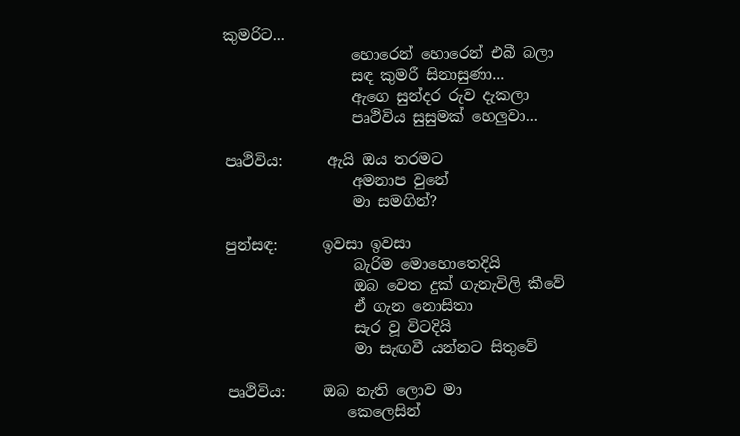කුමරිට...
                 හොරෙන් හොරෙන් එබී බලා
                 සඳ කුමරී සිනාසුණා...
                 ඇගෙ සුන්දර රුව දැකලා
                 පෘථිවිය සුසුමක් හෙලුවා...

පෘථිවිය:      ඇයි ඔය තරමට
                 අමනාප වුනේ
                 මා සමගින්?

පුන්සඳ:      ඉවසා ඉවසා
                 බැරිම මොහොතෙදියි
                 ඔබ වෙත දුක් ගැනැවිලි කීවේ
                 ඒ ගැන නොසිතා
                 සැර වූ විටදියි
                 මා සැඟවී යන්නට සිතුවේ

පෘථිවිය:     ඔබ නැති ලොව මා
                කෙලෙසින්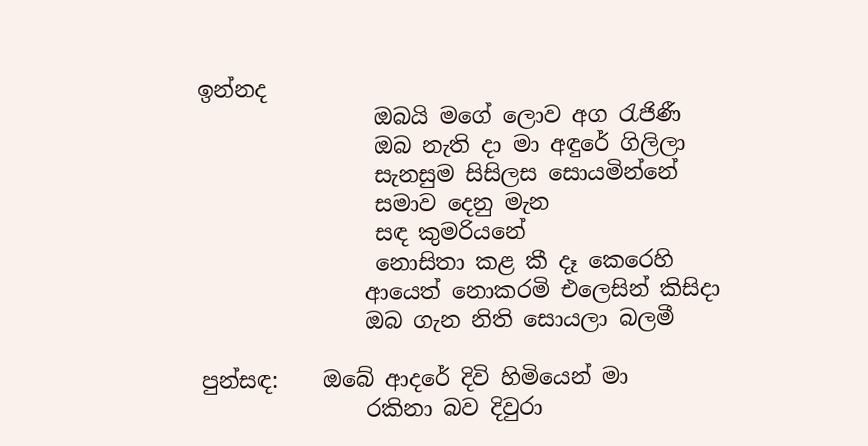ඉන්නද
                ඔබයි මගේ ලොව අග රැජිණී
                ඔබ නැති දා මා අඳුරේ ගිලිලා
                සැනසුම සිසිලස සොයමින්නේ
                සමාව දෙනු මැන
                සඳ කුමරියනේ
                නොසිතා කළ කී දෑ කෙරෙහි
               ආයෙත් නොකරමි එලෙසින් කිසිදා
               ඔබ ගැන නිති සොයලා බලමී

පුන්සඳ:    ඔබේ ආදරේ දිවි හිමියෙන් මා
               රකිනා බව දිවුරා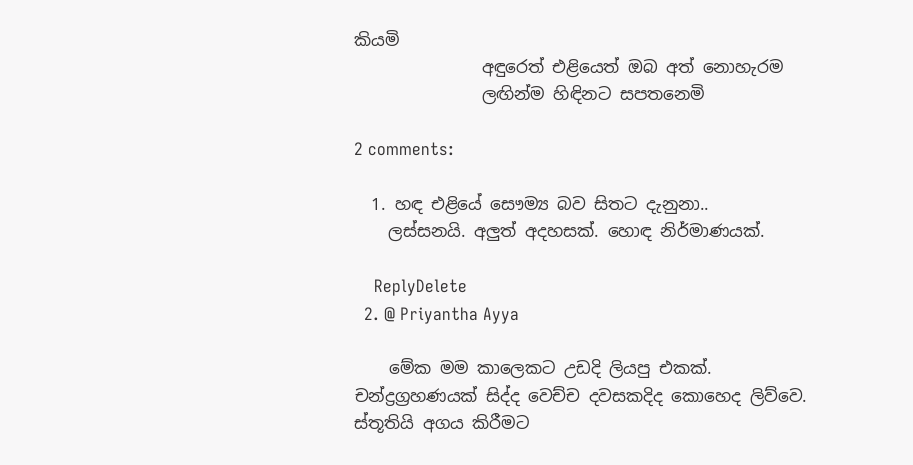කියමි
               අඳුරෙත් එළියෙත් ඔබ අත් නොහැරම
               ලඟින්ම හිඳිනට සපතනෙමි

2 comments:

  1. හඳ එළියේ සෞම්‍ය බව සිතට දැනුනා..
    ලස්සනයි. අලුත් අදහසක්. හොඳ නිර්මාණයක්.

    ReplyDelete
  2. @ Priyantha Ayya

    මේක මම කාලෙකට උඩදි ලියපු එකක්. චන්ද්‍රග්‍රහණයක් සිද්ද වෙච්ච දවසකදිද කොහෙද ලිව්වෙ. ස්තූතියි අගය කිරීමට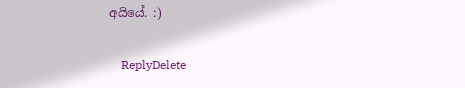අයියේ. :)

    ReplyDelete